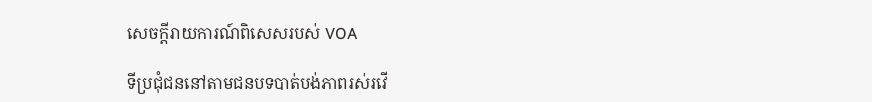សេចក្តីរាយការណ៍ពិសេសរបស់ VOA

ទីប្រជុំជននៅតាមជនបទបាត់បង់ភាពរស់រវើ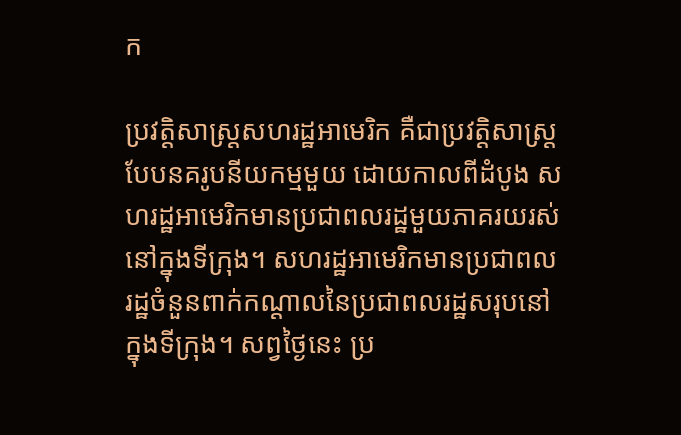ក

ប្រវត្តិសាស្ត្រសហរដ្ឋអាមេរិក គឺជាប្រវត្តិសាស្ត្របែបនគរូបនីយកម្មមួយ ដោយកាលពីដំបូង សហរដ្ឋអាមេរិកមានប្រជាពលរដ្ឋមួយភាគរយរស់នៅក្នុងទីក្រុង។ សហរដ្ឋអាមេរិកមានប្រជាពលរដ្ឋចំនួនពាក់កណ្តាលនៃប្រជាពលរដ្ឋសរុបនៅក្នុងទីក្រុង។ សព្វថ្ងៃនេះ ប្រ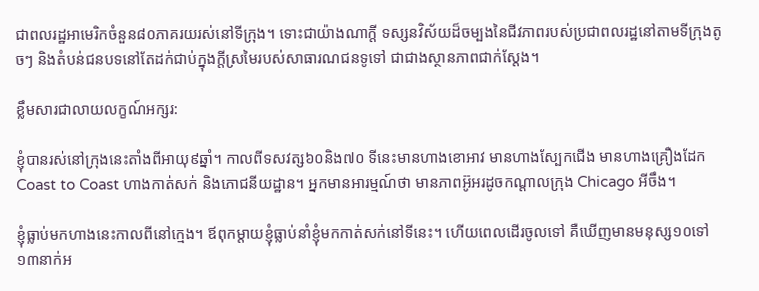ជាពលរដ្ឋអាមេរិកចំនួន៨០ភាគរយរស់នៅទីក្រុង។ ទោះជាយ៉ាងណាក្តី ទស្សនវិស័យដ៏ចម្បងនៃជីវភាពរបស់ប្រជាពលរដ្ឋនៅតាមទីក្រុងតូចៗ និងតំបន់ជនបទនៅតែដក់ជាប់ក្នុងក្តីស្រមៃរបស់សាធារណជនទូទៅ ជាជាងស្ថានភាពជាក់ស្តែង។

ខ្លឹមសារជាលាយលក្ខណ៍អក្សរ:

ខ្ញុំបានរស់នៅក្រុងនេះតាំងពីអាយុ៩ឆ្នាំ។ កាលពីទសវត្ស៦០និង៧០ ទីនេះមានហាងខោអាវ មានហាងស្បែកជើង មានហាងគ្រឿងដែក Coast to Coast ហាងកាត់សក់ និងភោជនីយដ្ឋាន។ អ្នកមានអារម្មណ៍ថា មានភាពអ៊ូអរដូចកណ្តាលក្រុង Chicago អីចឹង។

ខ្ញុំធ្លាប់មកហាងនេះកាលពីនៅក្មេង។ ឪពុកម្តាយខ្ញុំធ្លាប់នាំខ្ញុំមកកាត់សក់នៅទីនេះ។ ហើយពេលដើរចូលទៅ គឺឃើញមានមនុស្ស១០ទៅ១៣នាក់អ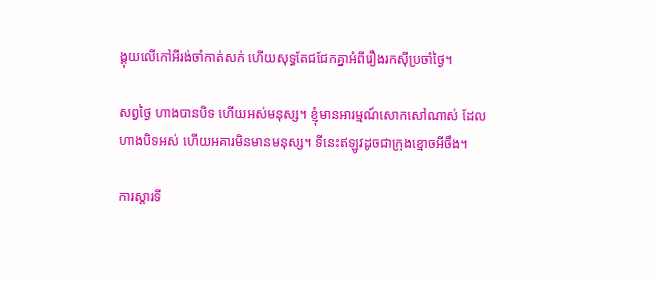ង្គុយលើកៅអីរង់ចាំកាត់សក់ ហើយសុទ្ធតែជជែកគ្នាអំពីរឿងរកស៊ីប្រចាំថ្ងៃ។

សព្វថ្ងៃ ហាងបានបិទ ហើយអស់មនុស្ស។ ខ្ញុំមានអារម្មណ៍សោកសៅណាស់ ដែលហាងបិទអស់ ហើយអគារមិនមានមនុស្ស។ ទីនេះឥឡូវដូចជាក្រុងខ្មោចអីចឹង។

ការស្តារទី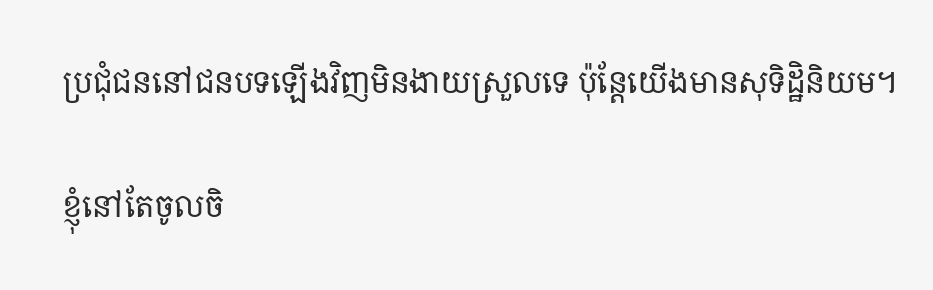ប្រជុំជននៅជនបទឡើងវិញមិនងាយស្រួលទេ ប៉ុន្តែយើងមានសុទិដ្ឋិនិយម។

ខ្ញុំនៅតែចូលចិ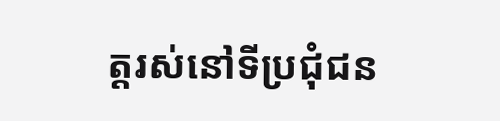ត្តរស់នៅទីប្រជុំជន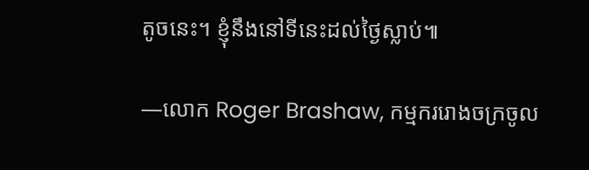តូចនេះ។ ខ្ញុំនឹងនៅទីនេះដល់ថ្ងៃស្លាប់៕

—លោក Roger Brashaw, កម្មកររោងចក្រចូល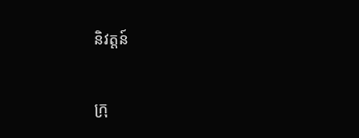និវត្តន៍

ក្រុ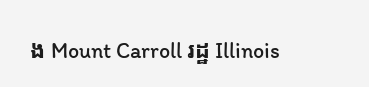ង Mount Carroll រដ្ឋ Illinois